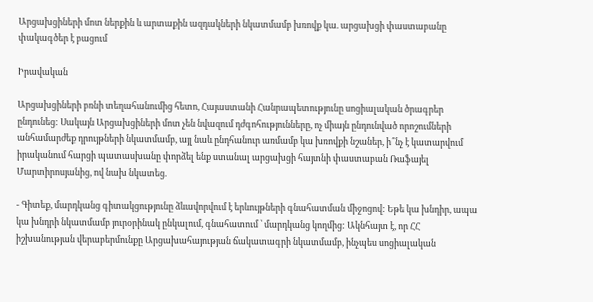Արցախցիների մոտ ներքին և արտաքին ազդակների նկատմամբ խռովք կա. արցախցի փաստաբանը փակագծեր է բացում

Իրավական

Արցախցիների բռնի տեղահանումից հետո, Հայաստանի Հանրապետությունը սոցիալական ծրագրեր ընդունեց: Սակայն Արցախցիների մոտ չեն նվազում դժգոհությունները, ոչ միայն ընդունված որոշումների անհամարժեք դրույթների նկատմամբ, այլ նաև ընդհանուր առմամբ կա խռովքի նշաներ, ի՞նչ է կատարվում իրականում հարցի պատասխանը փորձել ենք ստանալ արցախցի հայտնի փաստաբան Ռաֆայել Մարտիրոսյանից, ով նախ նկատեց.

- Գիտեք, մարդկանց գիտակցությունը ձևավորվում է երևույթների գնահատման միջոցով: Եթե կա խնդիր, ապա կա խնդրի նկատմամբ յուրօրինակ ընկալում, գնահատում ՝ մարդկանց կողմից: Ակնհայտ է, որ ՀՀ իշխանության վերաբերմունքը Արցախահայության ճակատագրի նկատմամբ, ինչպես սոցիալական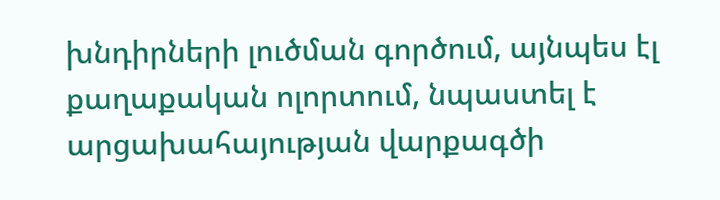խնդիրների լուծման գործում, այնպես էլ քաղաքական ոլորտում, նպաստել է արցախահայության վարքագծի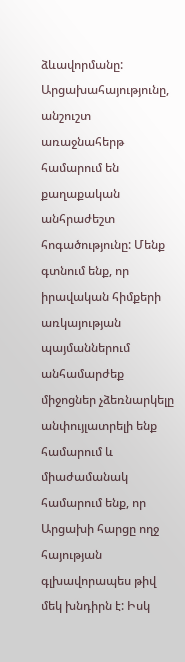ձևավորմանը: Արցախահայությունը, անշուշտ առաջնահերթ համարում են քաղաքական անհրաժեշտ հոգածությունը: Մենք գտնում ենք, որ իրավական հիմքերի առկայության պայմաններում անհամարժեք միջոցներ չձեռնարկելը անփույլատրելի ենք համարում և միաժամանակ համարում ենք, որ Արցախի հարցը ողջ հայության գլխավորապես թիվ մեկ խնդիրն է: Իսկ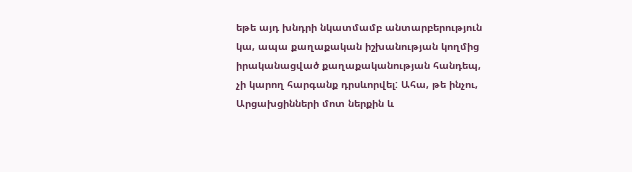եթե այդ խնդրի նկատմամբ անտարբերություն կա, ապա քաղաքական իշխանության կողմից իրականացված քաղաքականության հանդեպ, չի կարող հարգանք դրսևորվել: Ահա, թե ինչու, Արցախցինների մոտ ներքին և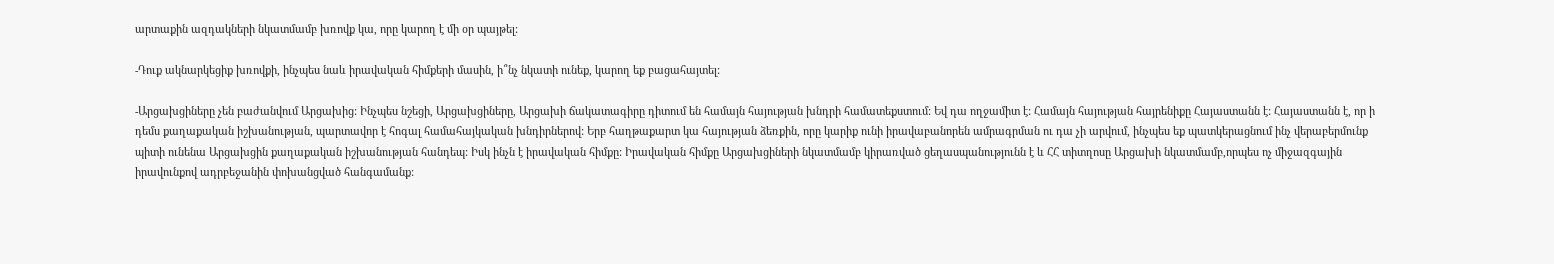արտաքին ազդակների նկատմամբ խռովք կա, որը կարող է մի օր պայթել:

-Դուք ակնարկեցիք խռովքի, ինչպես նաև իրավական հիմքերի մասին, ի՞նչ նկատի ունեք, կարող եք բացահայտել:

-Արցախցիները չեն բաժանվում Արցախից: Ինչպես նշեցի, Արցախցիները, Արցախի ճակատագիրը դիտում են համայն հայության խնդրի համատեքստում: Եվ դա ողջամիտ է: Համայն հայության հայրենիքը Հայաստանն է: Հայաստանն է, որ ի դեմս քաղաքական իշխանության, պարտավոր է հոգալ համահայկական խնդիրներով: Երբ հաղթաքարտ կա հայության ձեռքին, որը կարիք ունի իրավաբանորեն ամրագրման ու դա չի արվում, ինչպես եք պատկերացնում ինչ վերաբերմունք պիտի ունենա Արցախցին քաղաքական իշխանության հանդեպ: Իսկ ինչն է իրավական հիմքը: Իրավական հիմքը Արցախցիների նկատմամբ կիրառված ցեղասպանությունն է և ՀՀ տիտղոսը Արցախի նկատմամբ,որպես ոչ միջազգային իրավունքով ադրբեջանին փոխանցված հանգամանք: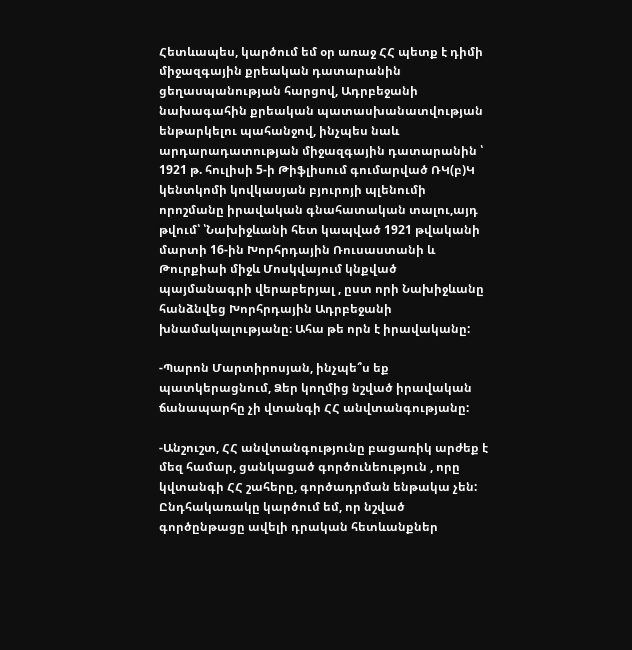Հետևապես, կարծում եմ օր առաջ ՀՀ պետք է դիմի միջազգային քրեական դատարանին ցեղասպանության հարցով, Ադրբեջանի նախագահին քրեական պատասխանատվության ենթարկելու պահանջով, ինչպես նաև արդարադատության միջազգային դատարանին ՝ 1921 թ. հուլիսի 5-ի Թիֆլիսում գումարված ՌԿ(բ)Կ կենտկոմի կովկասյան բյուրոյի պլենումի որոշմանը իրավական գնահատական տալու,այդ թվում՝ ՝Նախիջևանի հետ կապված 1921 թվականի մարտի 16-ին Խորհրդային Ռուսաստանի և Թուրքիաի միջև Մոսկվայում կնքված պայմանագրի վերաբերյալ , ըստ որի Նախիջևանը հանձնվեց Խորհրդային Ադրբեջանի խնամակալությանը։ Ահա թե որն է իրավականը:

-Պարոն Մարտիրոսյան, ինչպե՞ս եք պատկերացնում, Ձեր կողմից նշված իրավական ճանապարհը չի վտանգի ՀՀ անվտանգությանը:

-Անշուշտ, ՀՀ անվտանգությունը բացառիկ արժեք է մեզ համար, ցանկացած գործունեություն , որը կվտանգի ՀՀ շահերը, գործադրման ենթակա չեն: Ընդհակառակը կարծում եմ, որ նշված գործընթացը ավելի դրական հետևանքներ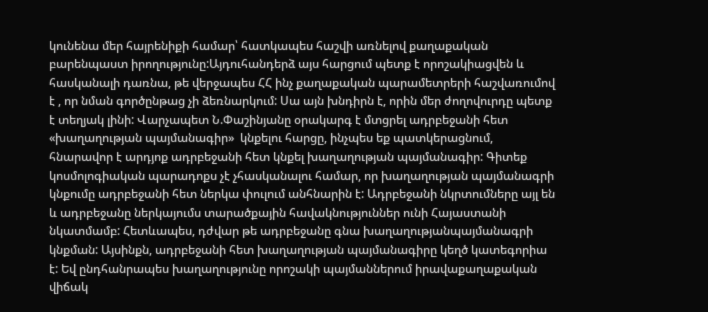կունենա մեր հայրենիքի համար՝ հատկապես հաշվի առնելով քաղաքական բարենպաստ իրողությունը:Այդուհանդերձ այս հարցում պետք է որոշակիացվեն և հասկանալի դառնա, թե վերջապես ՀՀ ինչ քաղաքական պարամետրերի հաշվառումով է , որ նման գործընթաց չի ձեռնարկում: Սա այն խնդիրն է, որին մեր ժողովուրդը պետք է տեղյակ լինի: Վարչապետ Ն.Փաշինյանը օրակարգ է մտցրել ադրբեջանի հետ «խաղաղության պայմանագիր»  կնքելու հարցը, ինչպես եք պատկերացնում, հնարավոր է արդյոք ադրբեջանի հետ կնքել խաղաղության պայմանագիր: Գիտեք կոսմոլոգիական պարադոքս չէ չհասկանալու համար, որ խաղաղության պայմանագրի կնքումը ադրբեջանի հետ ներկա փուլում անհնարին է: Ադրբեջանի նկրտումները այլ են և ադրբեջանը ներկայումս տարածքային հավակնություններ ունի Հայաստանի նկատմամբ: Հետևապես, դժվար թե ադրբեջանը գնա խաղաղությանպայմանագրի կնքման: Այսինքն, ադրբեջանի հետ խաղաղության պայմանագիրը կեղծ կատեգորիա է: Եվ ընդհանրապես խաղաղությունը որոշակի պայմաններում իրավաքաղաքական վիճակ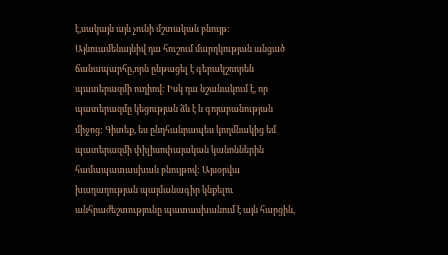է,սակայն այն չունի մշտական բնույթ: Այնուամենայնիվ դա հուշում մարդկության անցած ճանապարհը,որն ընթացել է գերակշռորեն պատերազմի ուղիով: Իսկ դա նշանակում է, որ պատերազմը կեցության ձև է և գոյաբանության միջոց: Գիտեք, ես ընդհանրապես կողմնակից եմ պատերազմի փիլիսոփայական կանոններին համապատասխան բնույթով: Այսօրվա խաղաղության պայմանագիր կնքելու անհրաժեշտությունը պատասխանում է այն հարցին,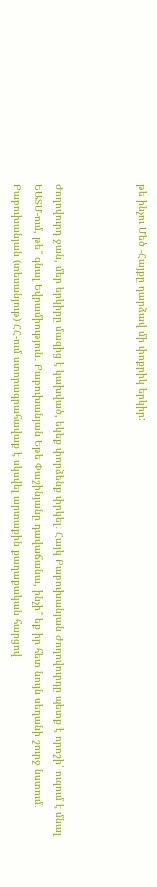թե ինչու Մեծ -Հայքը դարձավ մի փոքրիկ երկիր:



Ժողովուրդ ջան, մեր երկիրը մազից է կախված, եկեք փորձենք փրկել․ Հայկ Բաբուխանյան Ժողովուրդը պետք է որոշի՝ ուզում է մնալ ԵԱՏՄ-ում, թե՞ գնալ Եվրամիություն․ Բաբուխանյան Եթե Փաշինյանը դավաճանա, ինչի՞ եք իր հետ նույն սեղանի շուրջ նստում․ Բաբուխանյան (տեսանյութ) ՀՀ-ում ստորագրահավաք է սկսվել արտաքին քաղաքական հարցով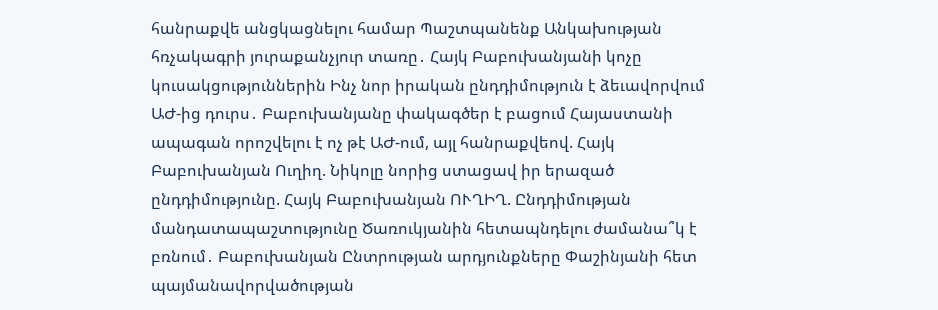հանրաքվե անցկացնելու համար Պաշտպանենք Անկախության հռչակագրի յուրաքանչյուր տառը․ Հայկ Բաբուխանյանի կոչը կուսակցություններին Ինչ նոր իրական ընդդիմություն է ձեւավորվում ԱԺ-ից դուրս․ Բաբուխանյանը փակագծեր է բացում Հայաստանի ապագան որոշվելու է ոչ թէ ԱԺ-ում, այլ հանրաքվեով. Հայկ Բաբուխանյան Ուղիղ. Նիկոլը նորից ստացավ իր երազած ընդդիմությունը. Հայկ Բաբուխանյան ՈՒՂԻՂ. Ընդդիմության մանդատապաշտությունը Ծառուկյանին հետապնդելու ժամանա՞կ է բռնում․ Բաբուխանյան Ընտրության արդյունքները Փաշինյանի հետ պայմանավորվածության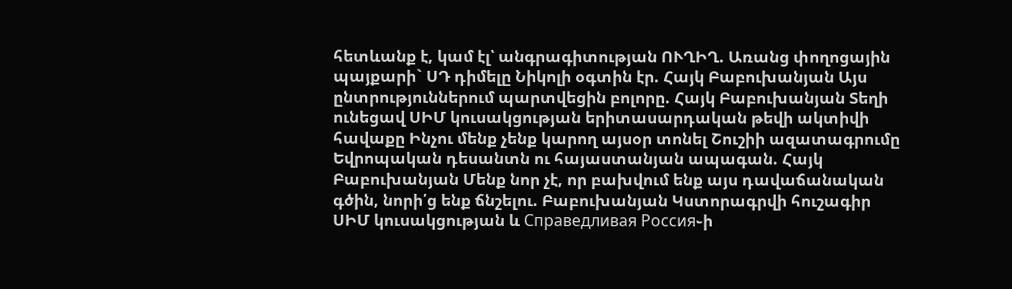հետևանք է, կամ էլ՝ անգրագիտության ՈՒՂԻՂ. Առանց փողոցային պայքարի` ՍԴ դիմելը Նիկոլի օգտին էր. Հայկ Բաբուխանյան Այս ընտրություններում պարտվեցին բոլորը. Հայկ Բաբուխանյան Տեղի ունեցավ ՍԻՄ կուսակցության երիտասարդական թեվի ակտիվի հավաքը Ինչու մենք չենք կարող այսօր տոնել Շուշիի ազատագրումը Եվրոպական դեսանտն ու հայաստանյան ապագան. Հայկ Բաբուխանյան Մենք նոր չէ, որ բախվում ենք այս դավաճանական գծին, նորի՛ց ենք ճնշելու. Բաբուխանյան Կստորագրվի հուշագիր ՍԻՄ կուսակցության և Справедливая Россия֊ի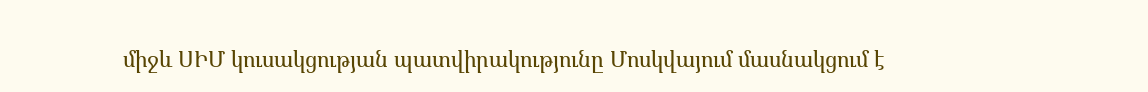միջև ՍԻՄ կուսակցության պատվիրակությունը Մոսկվայում մասնակցում է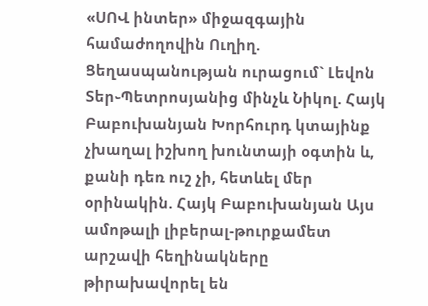«ՍՈՎ ինտեր» միջազգային համաժողովին Ուղիղ. Ցեղասպանության ուրացում` Լեվոն Տեր֊Պետրոսյանից մինչև Նիկոլ. Հայկ Բաբուխանյան Խորհուրդ կտայինք չխաղալ իշխող խունտայի օգտին և, քանի դեռ ուշ չի, հետևել մեր օրինակին. Հայկ Բաբուխանյան Այս ամոթալի լիբերալ-թուրքամետ արշավի հեղինակները թիրախավորել են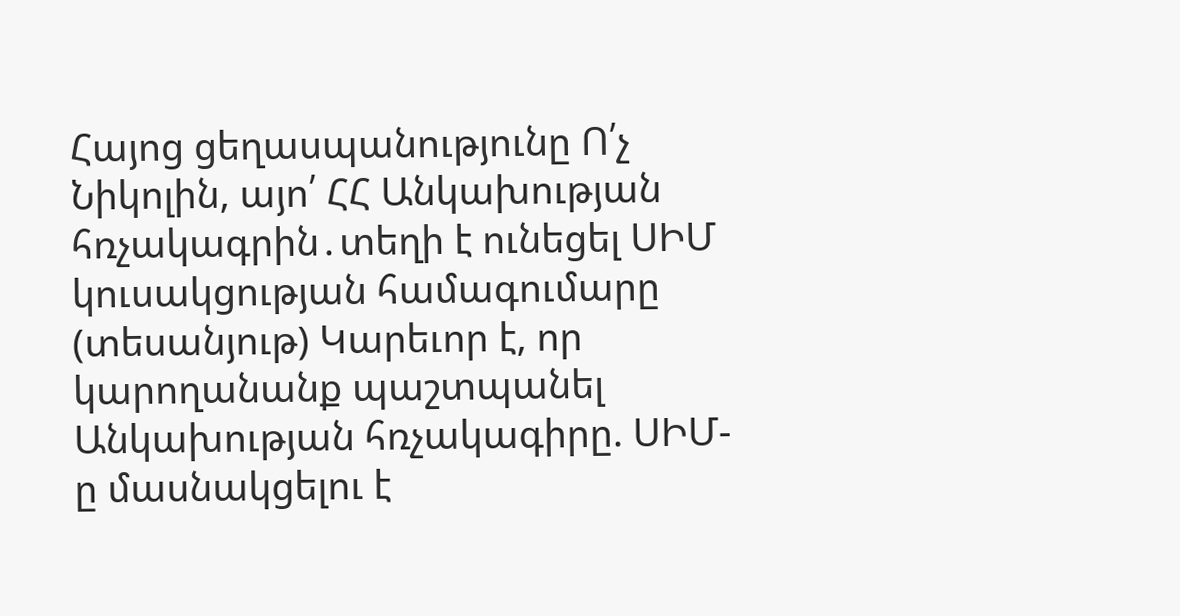Հայոց ցեղասպանությունը Ո՛չ Նիկոլին, այո՛ ՀՀ Անկախության հռչակագրին․տեղի է ունեցել ՍԻՄ կուսակցության համագումարը (տեսանյութ) Կարեւոր է, որ կարողանանք պաշտպանել Անկախության հռչակագիրը. ՍԻՄ-ը մասնակցելու է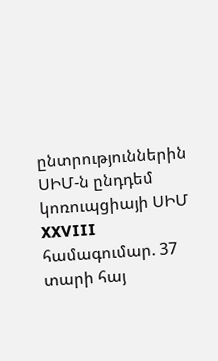ընտրություններին ՍԻՄ-ն ընդդեմ կոռուպցիայի ՍԻՄ XXVIII համագումար. 37 տարի հայ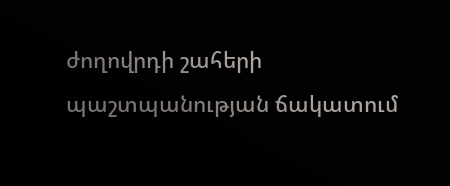ժողովրդի շահերի պաշտպանության ճակատում